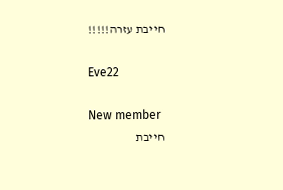חייבת עזרה!!!!!

Eve22

New member
חייבת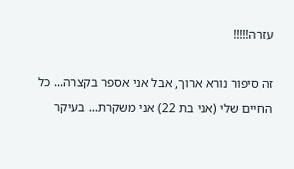עזרה!!!!!

זה סיפור נורא ארוך, אבל אני אספר בקצרה... כל החיים שלי (אני בת 22) אני משקרת... בעיקר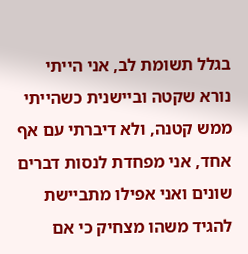בגלל תשומת לב, אני הייתי נורא שקטה וביישנית כשהייתי ממש קטנה, ולא דיברתי עם אף אחד, אני מפחדת לנסות דברים שונים ואני אפילו מתביישת להגיד משהו מצחיק כי אם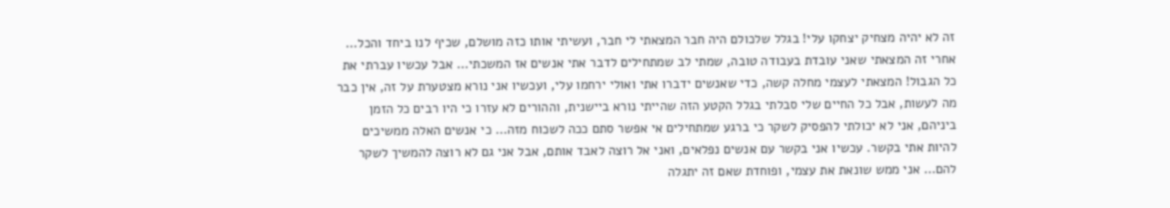זה לא יהיה מצחיק יצחקו עלי! בגלל שלכולם היה חבר המצאתי לי חבר, ועשיתי אותו כזה מושלם, שכיף לנו ביחד והכל... אחרי זה המצאתי שאני עובדת בעבודה טובה, שמתי לב שמתחילים לדבר אתי אנשים אז המשכתי... אבל עכשיו עברתי את כל הגבול! המצאתי לעצמי מחלה קשה, כדי שאנשים ידברו אתי ואולי ירחמו עלי, ועכשיו אני נורא מצטערת על זה, אין כבר מה לעשות, אבל כל החיים שלי סבלתי בגלל הקטע הזה שהייתי נורא ביישנית, וההורים לא עזרו כי היו רבים כל הזמן ביניהם, אני לא יכולתי להפסיק לשקר כי ברגע שמתחילים אי אפשר סתם ככה לשכוח מזה... כי אנשים האלה ממשיכים להיות אתי בקשר. עכשיו אני בקשר עם אנשים נפלאים, ואני אל רוצה לאבד אותם, אבל אני גם לא רוצה להמשיך לשקר להם... אני ממש שונאת את עצמי, ופוחדת שאם זה יתגלה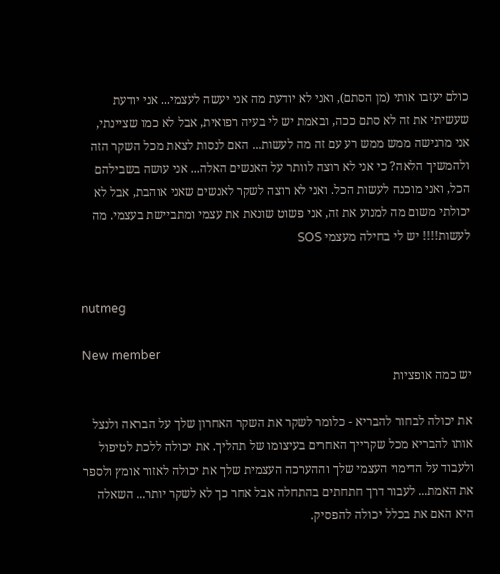כולם יעזבו אותי (מן הסתם), ואני לא יודעת מה אני יעשה לעצמי... אני יודעת שעשיתי את זה לא סתם ככה, ובאמת יש לי בעיה רפואית, אבל לא כמו שציינתי, אני מרגישה ממש ממש רע עם זה מה לעשות... האם לנסות לצאת מכל השקר הזה ולהמשיך הלאה? כי אני לא רוצה לוותר על האנשים האלה... אני עושה בשבילהם הכל, ואני מוכנה לעשות הכל. ואני לא רוצה לשקר לאנשים שאני אוהבת, אבל לא יכולתי משום מה למנוע את זה, אני פשוט שונאת את עצמי ומתביישת בעצמי. מה לעשות!!!! יש לי בחילה מעצמי SOS


nutmeg

New member
יש כמה אופציות

את יכולה לבחור להבריא - כלומר לשקר את השקר האחרון שלך על הבראה ולנצל אותו להבריא מכל שקרייך האחרים בעיצומו של תהליך. את יכולה ללכת לטיפול ולעבוד על הדימוי העצמי שלך וההערכה העצמית שלך את יכולה לאזור אומץ ולספר את האמת... לעבור דרך חתחתים בהתחלה אבל אחר כך לא לשקר יותר... השאלה היא האם את בכלל יכולה להפסיק.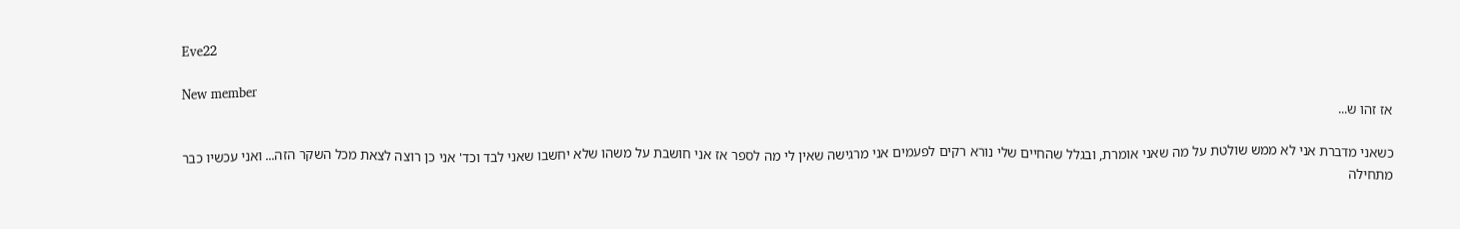Eve22

New member
אז זהו ש...

כשאני מדברת אני לא ממש שולטת על מה שאני אומרת, ובגלל שהחיים שלי נורא רקים לפעמים אני מרגישה שאין לי מה לספר אז אני חושבת על משהו שלא יחשבו שאני לבד וכד' אני כן רוצה לצאת מכל השקר הזה... ואני עכשיו כבר מתחילה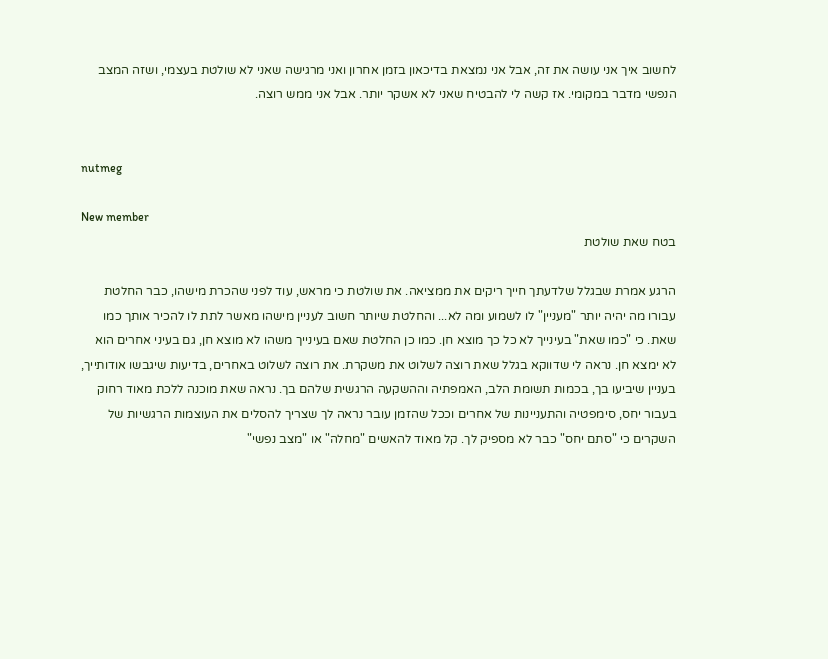לחשוב איך אני עושה את זה, אבל אני נמצאת בדיכאון בזמן אחרון ואני מרגישה שאני לא שולטת בעצמי, ושזה המצב הנפשי מדבר במקומי. אז קשה לי להבטיח שאני לא אשקר יותר. אבל אני ממש רוצה.


nutmeg

New member
בטח שאת שולטת

הרגע אמרת שבגלל שלדעתך חייך ריקים את ממציאה. את שולטת כי מראש, עוד לפני שהכרת מישהו, כבר החלטת עבורו מה יהיה יותר "מעניין" לו לשמוע ומה לא... והחלטת שיותר חשוב לעניין מישהו מאשר לתת לו להכיר אותך כמו שאת. כי "כמו שאת" בעינייך לא כל כך מוצא חן. כמו כן החלטת שאם בעינייך משהו לא מוצא חן, גם בעיני אחרים הוא לא ימצא חן. נראה לי שדווקא בגלל שאת רוצה לשלוט את משקרת. את רוצה לשלוט באחרים, בדיעות שיגבשו אודותייך, בעניין שיביעו בך, בכמות תשומת הלב, האמפתיה וההשקעה הרגשית שלהם בך. נראה שאת מוכנה ללכת מאוד רחוק בעבור יחס, סימפטיה והתעניינות של אחרים וככל שהזמן עובר נראה לך שצריך להסלים את העוצמות הרגשיות של השקרים כי "סתם יחס" כבר לא מספיק לך. קל מאוד להאשים "מחלה" או "מצב נפשי"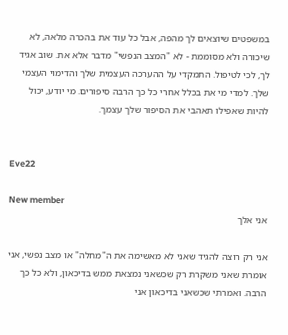במשפטים שיוצאים לך מהפה, אבל כל עוד את בהכרה מלאה, לא שיכורה ולא מסוממת - לא "המצב הנפשי" מדבר אלא את. שוב אגיד לך, לכי לטיפול. התמקדי על ההערכה העצמית שלך והדימוי העצמי שלך. למדי מי את בכלל אחרי כל כך הרבה סיפורים. מי יודע, יכול להיות שאפילו תאהבי את הסיפור שלך עצמך.


Eve22

New member
אני אלך

אני רק רוצה להגיד שאני לא מאשימה את ה"מחלה" או מצב נפשי, אני אומרת שאני משקרת רק שכשאני נמצאת ממש בדיכאון, ולא כל כך הרבה. ואמרתי שכשאני בדיכאון אני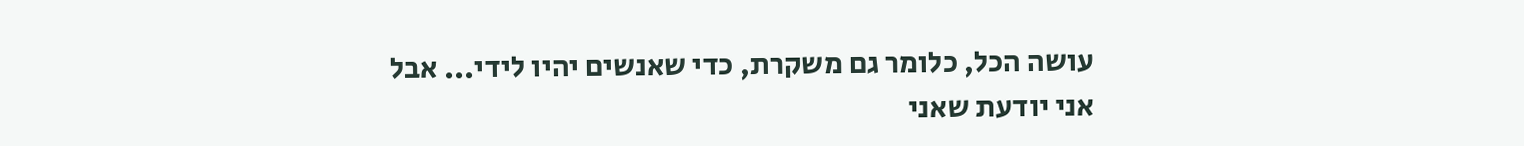עושה הכל, כלומר גם משקרת, כדי שאנשים יהיו לידי... אבל אני יודעת שאני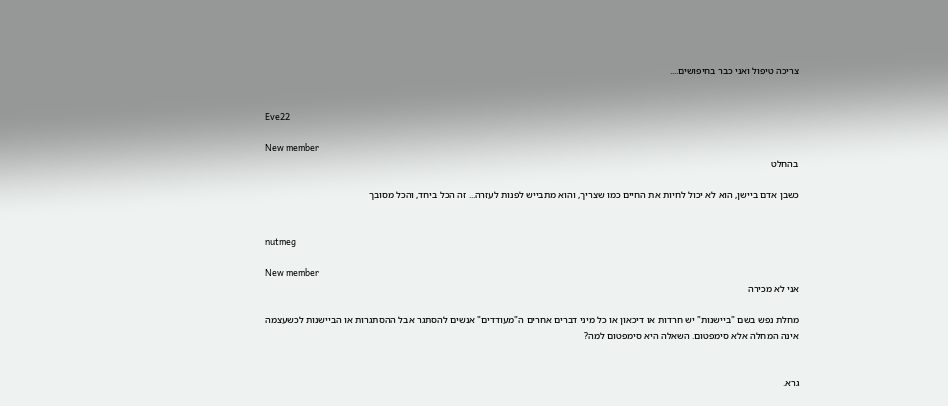צריכה טיפול ואני כבר בחיפושים....


Eve22

New member
בהחלט

כשבן אדם ביישן, הוא לא יכול לחיות את החיים כמו שצריך, והוא מתבייש לפנות לעזרה... זה הכל ביחד, והכל מסובך


nutmeg

New member
אני לא מכירה

מחלת נפש בשם "ביישנות" יש חרדות או דיכאון או כל מיני דברים אחרים ה"מעודדים" אנשים להסתגר אבל ההסתגרות או הביישנות לכשעצמה אינה המחלה אלא סימפטום. השאלה היא סימפטום למה?


גרא.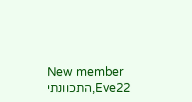New member
Eve22,התכוונתי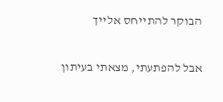הבוקר להתייחס אלייך

אבל להפתעתי, מצאתי בעיתון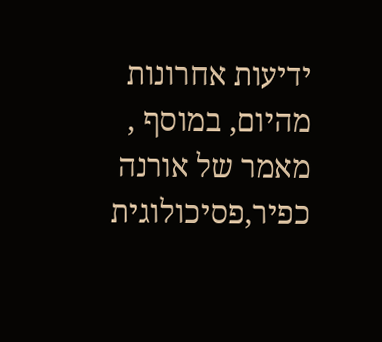ידיעות אחרונות מהיום, במוסף , מאמר של אורנה כפיר,פסיכולוגית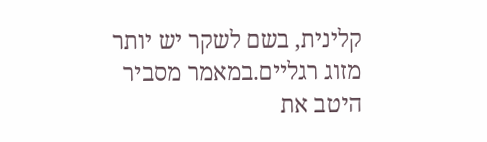קלינית, בשם לשקר יש יותר מזוג רגליים.במאמר מסביר היטב את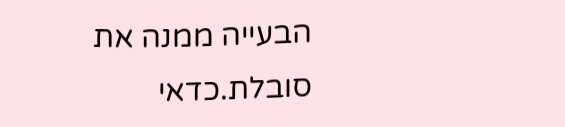הבעייה ממנה את סובלת.כדאי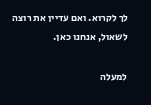לך לקרוא. ואם עדיין את רוצה לשאול, אנחנו כאן.

למעלה